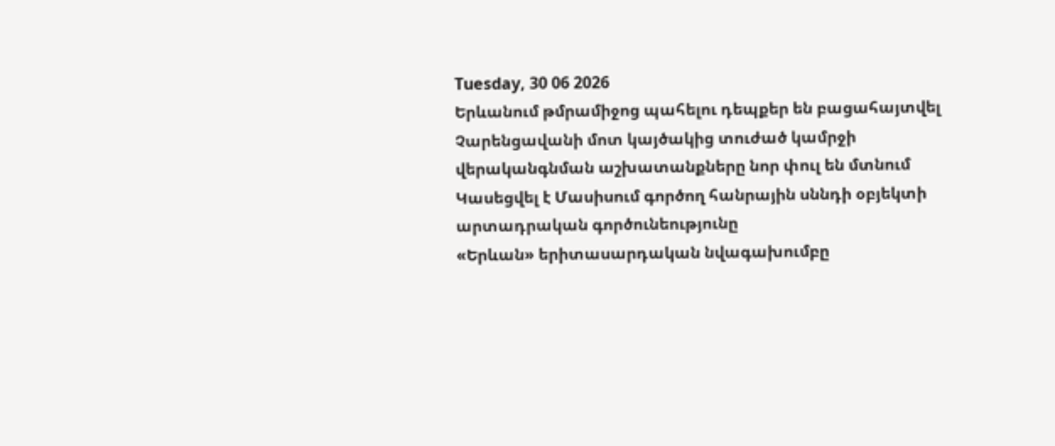Tuesday, 30 06 2026
Երևանում թմրամիջոց պահելու դեպքեր են բացահայտվել
Չարենցավանի մոտ կայծակից տուժած կամրջի վերականգնման աշխատանքները նոր փուլ են մտնում
Կասեցվել է Մասիսում գործող հանրային սննդի օբյեկտի արտադրական գործունեությունը
«Երևան» երիտասարդական նվագախումբը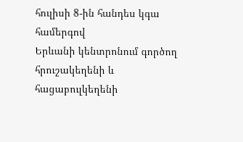հուլիսի 8-ին հանդես կգա համերգով
Երևանի կենտրոնում գործող հրուշակեղենի և հացաբուլկեղենի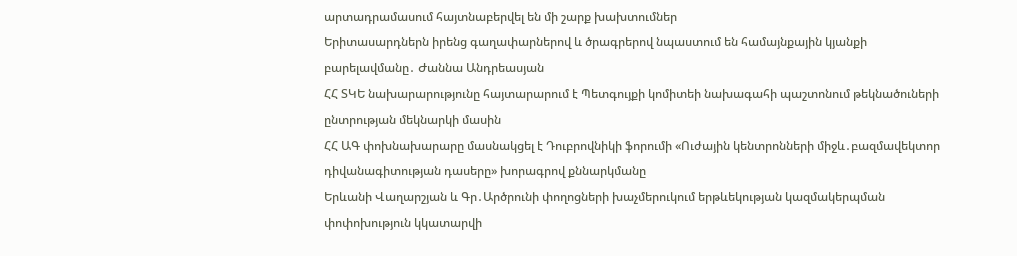արտադրամասում հայտնաբերվել են մի շարք խախտումներ
Երիտասարդներն իրենց գաղափարներով և ծրագրերով նպաստում են համայնքային կյանքի բարելավմանը․ Ժաննա Անդրեասյան
ՀՀ ՏԿԵ նախարարությունը հայտարարում է Պետգույքի կոմիտեի նախագահի պաշտոնում թեկնածուների ընտրության մեկնարկի մասին
ՀՀ ԱԳ փոխնախարարը մասնակցել է Դուբրովնիկի ֆորումի «Ուժային կենտրոնների միջև․բազմավեկտոր դիվանագիտության դասերը» խորագրով քննարկմանը
Երևանի Վաղարշյան և Գր․Արծրունի փողոցների խաչմերուկում երթևեկության կազմակերպման փոփոխություն կկատարվի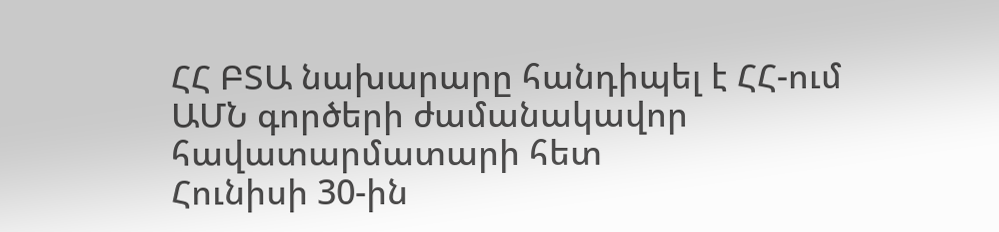ՀՀ ԲՏԱ նախարարը հանդիպել է ՀՀ-ում ԱՄՆ գործերի ժամանակավոր հավատարմատարի հետ
Հունիսի 30-ին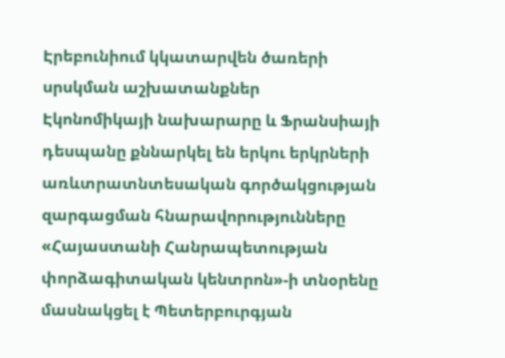Էրեբունիում կկատարվեն ծառերի սրսկման աշխատանքներ
Էկոնոմիկայի նախարարը և Ֆրանսիայի դեսպանը քննարկել են երկու երկրների առևտրատնտեսական գործակցության զարգացման հնարավորությունները
«Հայաստանի Հանրապետության փորձագիտական կենտրոն»-ի տնօրենը մասնակցել է Պետերբուրգյան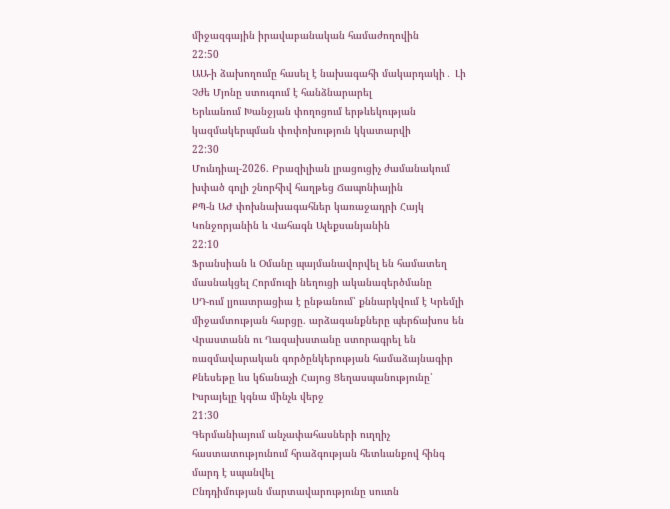միջազգային իրավաբանական համաժողովին
22:50
ԱԱ-ի ձախողումը հասել է նախագահի մակարդակի․ Լի Չժե Մյոնը ստուգում է հանձնարարել
Երևանում Խանջյան փողոցում երթևեկության կազմակերպման փոփոխություն կկատարվի
22:30
Մունդիալ-2026. Բրազիլիան լրացուցիչ ժամանակում խփած գոլի շնորհիվ հաղթեց Ճապոնիային
ՔՊ-ն ԱԺ փոխնախագահներ կառաջադրի Հայկ Կոնջորյանին և Վահագն Ալեքսանյանին
22:10
Ֆրանսիան և Օմանը պայմանավորվել են համատեղ մասնակցել Հորմուզի նեղուցի ականազերծմանը
ՍԴ-ում լյուստրացիա է ընթանում՝ քննարկվում է Կրեմլի միջամտության հարցը. արձագանքները պերճախոս են
Վրաստանն ու Ղազախստանը ստորագրել են ռազմավարական գործընկերության համաձայնագիր
Քնեսեթը ևս կճանաչի Հայոց Ցեղասպանությունը՝ Իսրայելը կգնա մինչև վերջ
21:30
Գերմանիայում անչափահասների ուղղիչ հաստատությունում հրաձգության հետևանքով հինգ մարդ է սպանվել
Ընդդիմության մարտավարությունը սուտն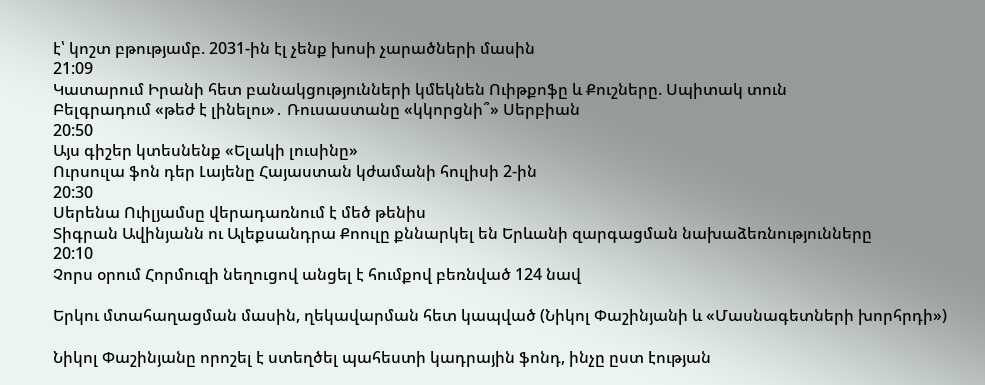է՝ կոշտ բթությամբ. 2031-ին էլ չենք խոսի չարածների մասին
21:09
Կատարում Իրանի հետ բանակցությունների կմեկնեն Ուիթքոֆը և Քուշները. Սպիտակ տուն
Բելգրադում «թեժ է լինելու»․ Ռուսաստանը «կկորցնի՞» Սերբիան
20:50
Այս գիշեր կտեսնենք «Ելակի լուսինը»
Ուրսուլա ֆոն դեր Լայենը Հայաստան կժամանի հուլիսի 2-ին
20:30
Սերենա Ուիլյամսը վերադառնում է մեծ թենիս
Տիգրան Ավինյանն ու Ալեքսանդրա Քոուլը քննարկել են Երևանի զարգացման նախաձեռնությունները
20:10
Չորս օրում Հորմուզի նեղուցով անցել է հումքով բեռնված 124 նավ

Երկու մտահաղացման մասին, ղեկավարման հետ կապված (Նիկոլ Փաշինյանի և «Մասնագետների խորհրդի»)

Նիկոլ Փաշինյանը որոշել է ստեղծել պահեստի կադրային ֆոնդ, ինչը ըստ էության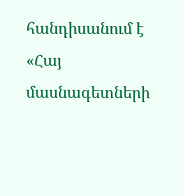հանդիսանում է «Հայ մասնագետների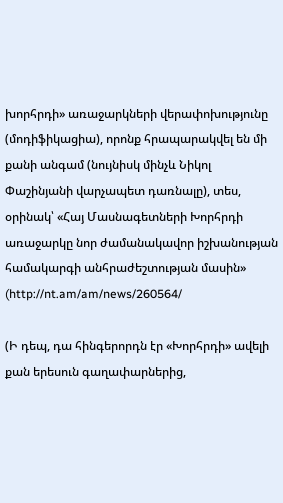խորհրդի» առաջարկների վերափոխությունը (մոդիֆիկացիա), որոնք հրապարակվել են մի քանի անգամ (նույնիսկ մինչև Նիկոլ Փաշինյանի վարչապետ դառնալը), տես, օրինակ՝ «Հայ Մասնագետների Խորհրդի առաջարկը նոր ժամանակավոր իշխանության համակարգի անհրաժեշտության մասին» (http://nt.am/am/news/260564/

(Ի դեպ, դա հինգերորդն էր «Խորհրդի» ավելի քան երեսուն գաղափարներից,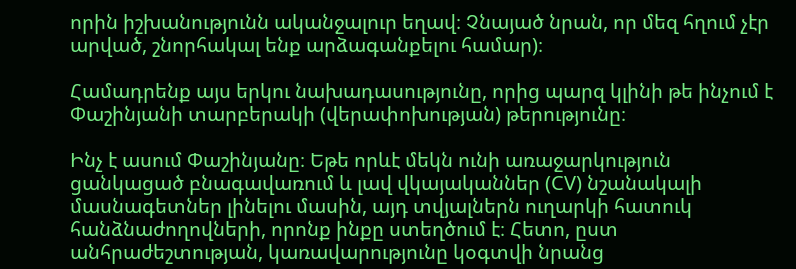որին իշխանությունն ականջալուր եղավ։ Չնայած նրան, որ մեզ հղում չէր արված, շնորհակալ ենք արձագանքելու համար)։

Համադրենք այս երկու նախադասությունը, որից պարզ կլինի թե ինչում է Փաշինյանի տարբերակի (վերափոխության) թերությունը։

Ինչ է ասում Փաշինյանը։ Եթե որևէ մեկն ունի առաջարկություն ցանկացած բնագավառում և լավ վկայականներ (CV) նշանակալի մասնագետներ լինելու մասին, այդ տվյալներն ուղարկի հատուկ հանձնաժողովների, որոնք ինքը ստեղծում է։ Հետո, ըստ անհրաժեշտության, կառավարությունը կօգտվի նրանց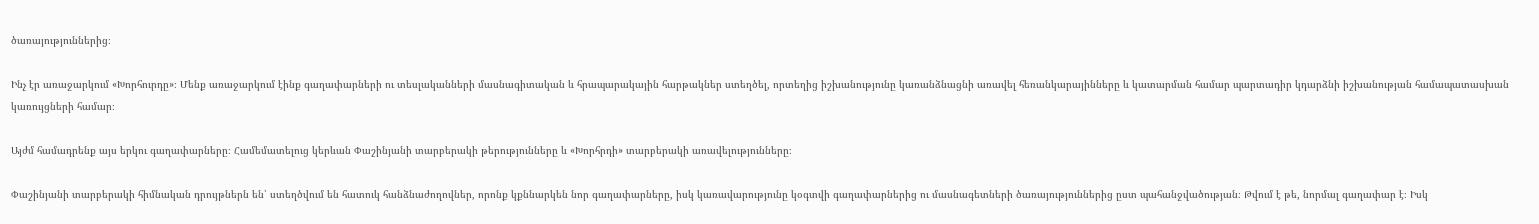ծառայություններից։

Ինչ էր առաջարկում «Խորհուրդը»։ Մենք առաջարկում էինք գաղափարների ու տեսլականների մասնագիտական և հրապարակային հարթակներ ստեղծել, որտեղից իշխանությունը կառանձնացնի առավել հեռանկարայինները և կատարման համար պարտադիր կդարձնի իշխանության համապատասխան կառույցների համար։

Այժմ համադրենք այս երկու գաղափարները։ Համեմատելուց կերևան Փաշինյանի տարբերակի թերությունները և «Խորհրդի» տարբերակի առավելությունները։

Փաշինյանի տարբերակի հիմնական դրույթներն են՝ ստեղծվում են հատուկ հանձնաժողովներ, որոնք կքննարկեն նոր գաղափարները, իսկ կառավարությունը կօգտվի գաղափարներից ու մասնագետների ծառայություններից ըստ պահանջվածության։ Թվում է թե, նորմալ գաղափար է։ Իսկ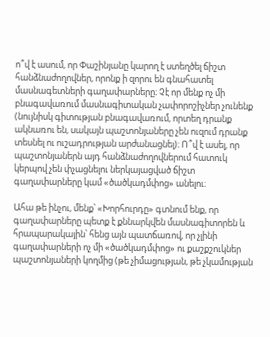ո՞վ է ասում, որ Փաշինյանը կարող է ստեղծել ճիշտ հանձնաժողովներ, որոնք ի զորու են գնահատել մասնագետների գաղափարները։ Չէ որ մենք ոչ մի բնագավառում մասնագիտական չափորոշիչներ չունենք (նույնիսկ գիտության բնագավառում, որտեղ դրանք ակնառու են, սակայն պաշտոնյաները չեն ուզում դրանք տեսնել ու ուշադրության արժանացնել)։ Ո՞վ է ասել, որ պաշտոնյաներն այդ հանձնաժողովներում հատուկ կերպով չեն փչացնելու ներկայացված ճիշտ գաղափարները կամ «ծածկադմփոց» անելու։

Ահա թե ինչու, մենք՝ «Խորհուրդը» գտնում ենք, որ գաղափարները պետք է քննարկվեն մասնագիտորեն և հրապարակային՝ հենց այն պատճառով, որ չլինի գաղափարների ոչ մի «ծածկադմփոց» ու քաշքշուկներ պաշտոնյաների կողմից (թե չիմացության, թե չկամության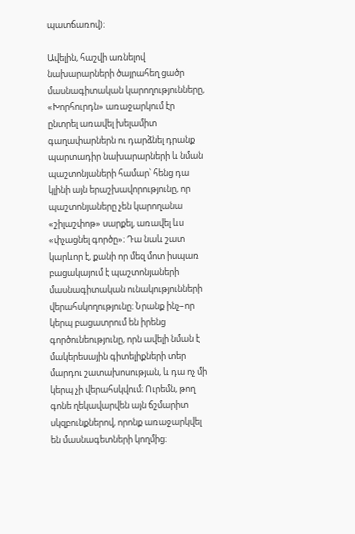պատճառով)։

Ավելին, հաշվի առնելով նախարարների ծայրահեղ ցածր մասնագիտական կարողությունները, «Խորհուրդն» առաջարկում էր ընտրել առավել խելամիտ գաղափարներն ու դարձնել դրանք պարտադիր նախարարների և նման պաշտոնյաների համար՝ հենց դա կլինի այն երաշխավորությունը, որ պաշտոնյաները չեն կարողանա «շիլաշփոթ» սարքել, առավել ևս «փչացնել գործը»։ Դա նաև շատ կարևոր է, քանի որ մեզ մոտ իսպառ բացակայում է պաշտոնյաների մասնագիտական ունակությունների վերահսկողությունը։ Նրանք ինչ–որ կերպ բացատրում են իրենց գործունեությունը, որն ավելի նման է մակերեսային գիտելիքների տեր մարդու շատախոսության, և դա ոչ մի կերպ չի վերահսկվում։ Ուրեմն, թող գոնե ղեկավարվեն այն ճշմարիտ սկզբունքներով, որոնք առաջարկվել են մասնագետների կողմից։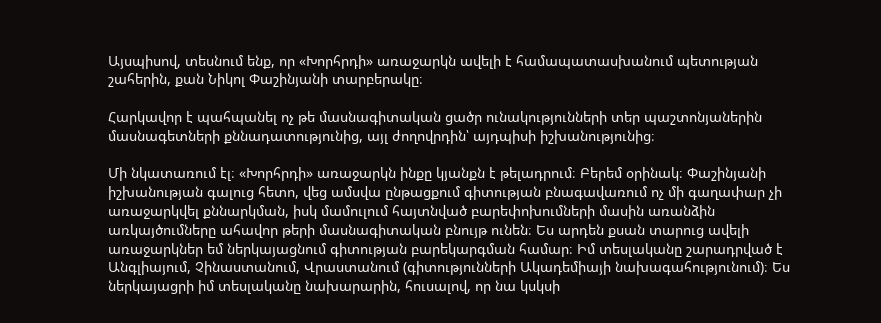Այսպիսով, տեսնում ենք, որ «Խորհրդի» առաջարկն ավելի է համապատասխանում պետության շահերին, քան Նիկոլ Փաշինյանի տարբերակը։

Հարկավոր է պահպանել ոչ թե մասնագիտական ցածր ունակությունների տեր պաշտոնյաներին մասնագետների քննադատությունից, այլ ժողովրդին՝ այդպիսի իշխանությունից։

Մի նկատառում էլ։ «Խորհրդի» առաջարկն ինքը կյանքն է թելադրում։ Բերեմ օրինակ։ Փաշինյանի իշխանության գալուց հետո, վեց ամսվա ընթացքում գիտության բնագավառում ոչ մի գաղափար չի առաջարկվել քննարկման, իսկ մամուլում հայտնված բարեփոխումների մասին առանձին առկայծումները ահավոր թերի մասնագիտական բնույթ ունեն։ Ես արդեն քսան տարուց ավելի առաջարկներ եմ ներկայացնում գիտության բարեկարգման համար։ Իմ տեսլականը շարադրված է Անգլիայում, Չինաստանում, Վրաստանում (գիտությունների Ակադեմիայի նախագահությունում)։ Ես ներկայացրի իմ տեսլականը նախարարին, հուսալով, որ նա կսկսի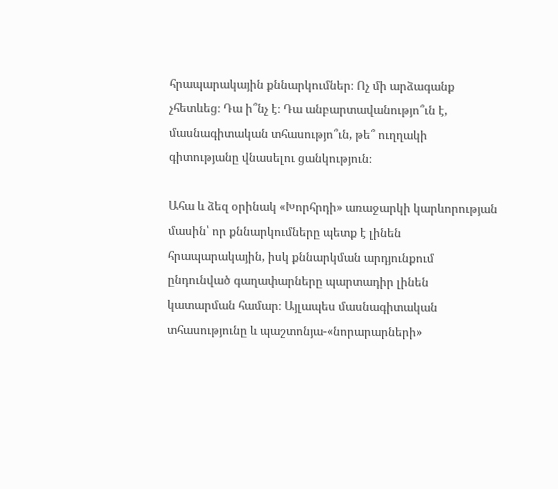հրապարակային քննարկումներ։ Ոչ մի արձագանք չհետևեց։ Դա ի՞նչ է։ Դա անբարտավանությո՞ւն է, մասնագիտական տհասությո՞ւն, թե՞ ուղղակի գիտությանը վնասելու ցանկություն։

Ահա և ձեզ օրինակ «Խորհրդի» առաջարկի կարևորության մասին՝ որ քննարկումները պետք է լինեն հրապարակային, իսկ քննարկման արդյունքում ընդունված գաղափարները պարտադիր լինեն կատարման համար։ Այլապես մասնագիտական տհասությունը և պաշտոնյա-«նորարարների»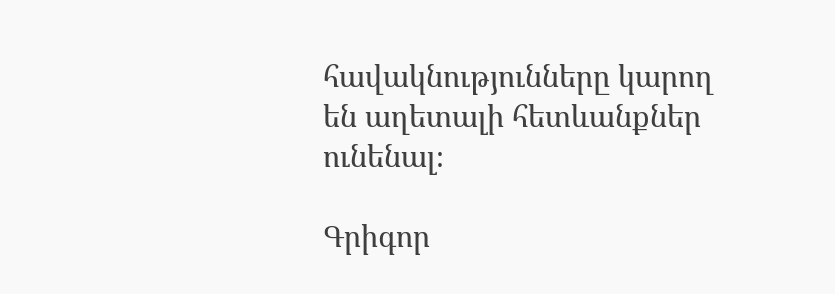հավակնությունները կարող են աղետալի հետևանքներ ունենալ։

Գրիգոր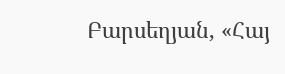Բարսեղյան, «Հայ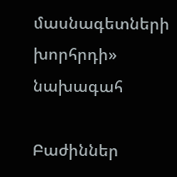մասնագետների խորհրդի» նախագահ

Բաժիններ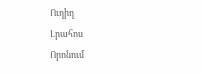Ուղիղ
Լրահոս
Որոնում